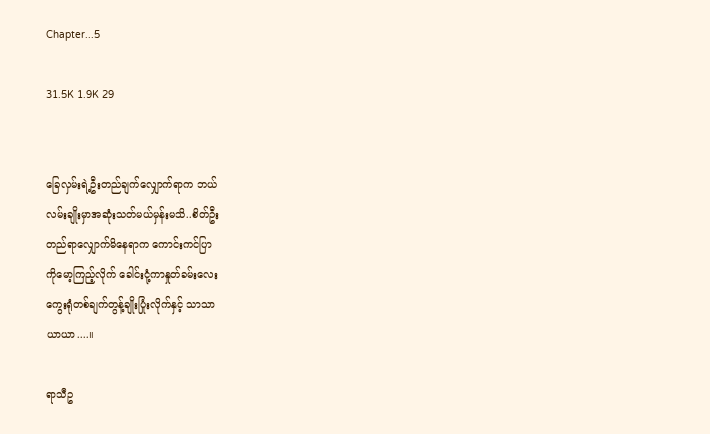Chapter...5

31.5K 1.9K 29


ခြေလှမ်းရဲ့ဦးတည်ချက်လျှောက်ရာက ဘယ်
လမ်းချိုးမှာအဆုံးသတ်မယ်မှန်းမသိ..စိတ်ဦး
တည်ရာလျှောက်မိနေရာက ကောင်းကင်ပြာ
ကိုမော့ကြည့်လိုက် ခေါင်းငုံ့ကာနှုတ်ခမ်းလေး
ကွေးရုံတစ်ချက်တွန့်ချိုးပြုံးလိုက်နှင့် သာသာ
ယာယာ....။

ရာသီဥ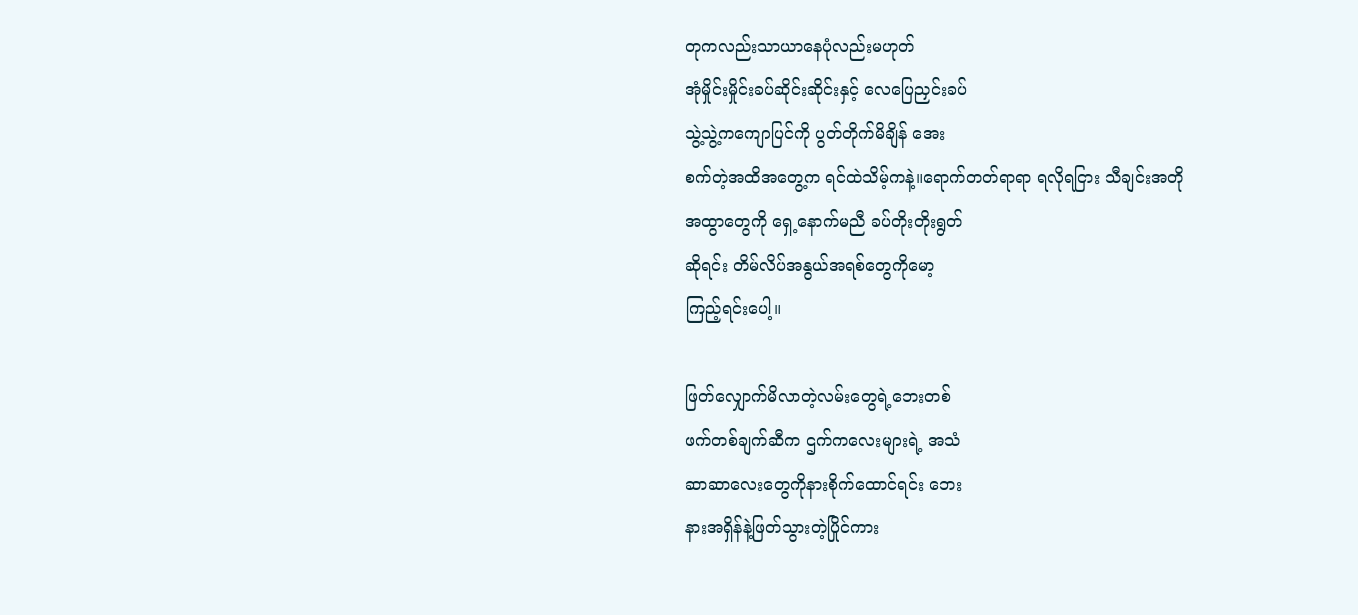တုကလည်းသာယာနေပုံလည်းမဟုတ်
အုံမှိုင်းမှိုင်းခပ်ဆိုင်းဆိုင်းနှင့် လေပြေညှင်းခပ်
သွဲ့သွဲ့ကကျောပြင်ကို ပွတ်တိုက်မိချိန် အေး
စက်တဲ့အထိအတွေ့က ရင်ထဲသိမ့်ကနဲ့။ရောက်တတ်ရာရာ ရလိုရငြား သီချင်းအတို
အထွာတွေကို ရှေ့နောက်မညီ ခပ်တိုးတိုးရွတ်
ဆိုရင်း တိမ်လိပ်အနွယ်အရစ်တွေကိုမော့
ကြည့်ရင်းပေါ့။

ဖြတ်လျှောက်မိလာတဲ့လမ်းတွေရဲ့ဘေးတစ်
ဖက်တစ်ချက်ဆီက ဌက်ကလေးများရဲ့ အသံ
ဆာဆာလေးတွေကိုနားစိုက်ထောင်ရင်း ဘေး
နားအရှိန်နဲ့ဖြတ်သွားတဲ့ပြိုင်ကား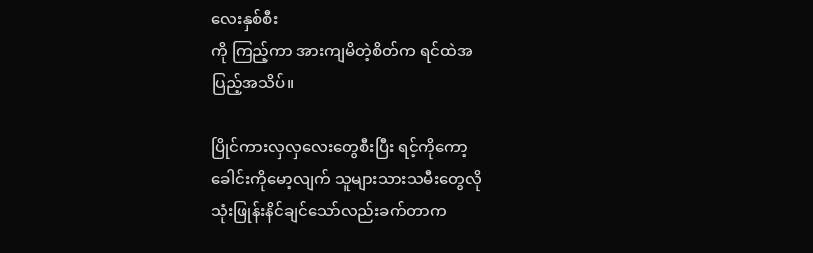လေးနှစ်စီး
ကို ကြည့်ကာ အားကျမိတဲ့စိတ်က ရင်ထဲအ
ပြည့်အသိပ်။

ပြိုင်ကားလှလှလေးတွေစီးပြီး ရင့်ကိုကော့
ခေါင်းကိုမော့လျက် သူများသားသမီးတွေလို
သုံးဖြုန်းနိင်ချင်သော်လည်းခက်တာက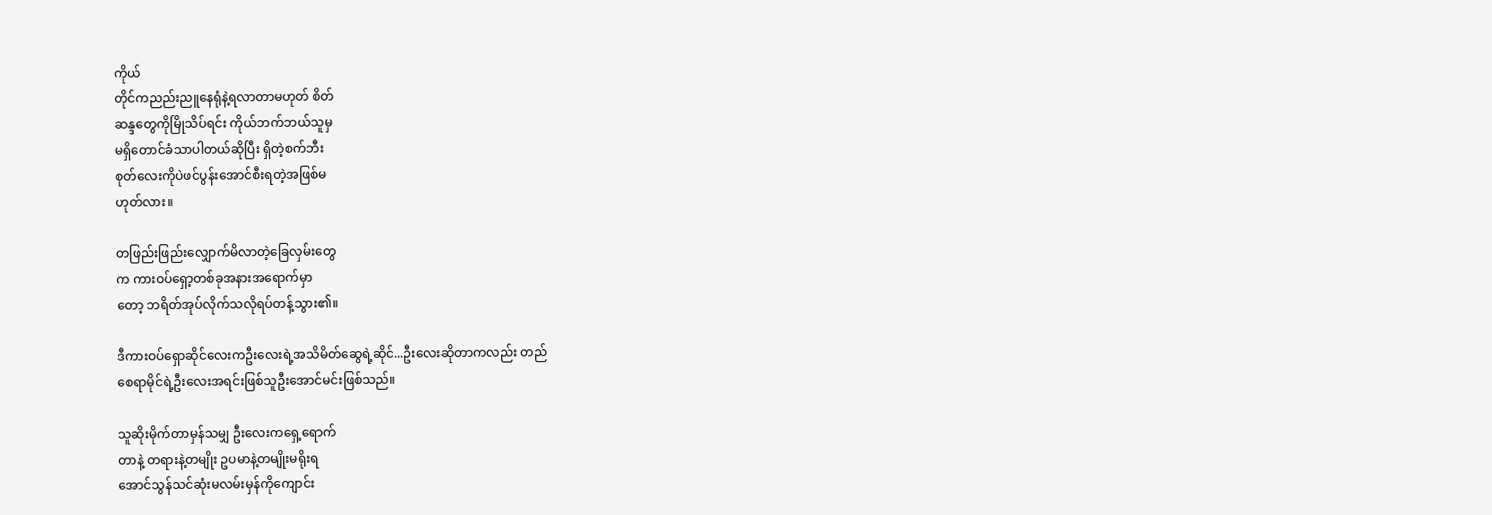ကိုယ်
တိုင်ကညည်းညူနေရုံနဲ့ရလာတာမဟုတ် စိတ်
ဆန္ဒတွေကိုမြိုသိပ်ရင်း ကိုယ်ဘက်ဘယ်သူမှ
မရှိတောင်ခံသာပါတယ်ဆိုပြီး ရှိတဲ့စက်ဘီး
စုတ်လေးကိုပဲဖင်ပွန်းအောင်စီးရတဲ့အဖြစ်မ
ဟုတ်လား။

တဖြည်းဖြည်းလျှောက်မိလာတဲ့ခြေလှမ်းတွေ
က ကားဝပ်ရှော့တစ်ခုအနားအရောက်မှာ
တော့ ဘရိတ်အုပ်လိုက်သလိုရပ်တန့်သွား၏။

ဒီကားဝပ်ရှောဆိုင်လေးကဦးလေးရဲ့အသိမိတ်ဆွေရဲ့ဆိုင်...ဦးလေးဆိုတာကလည်း တည်
စေရာမိုင်ရဲ့ဦးလေးအရင်းဖြစ်သူဦးအောင်မင်းဖြစ်သည်။

သူဆိုးမိုက်တာမှန်သမျှ ဦးလေးကရှေ့ရောက်
တာနဲ့ တရားနဲ့တမျိုး ဥပမာနဲ့တမျိုးမရိုးရ
အောင်သွန်သင်ဆုံးမလမ်းမှန်ကိုကျောင်း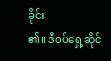ခိုင်း
၏။ ဒီဝပ်ရှေ့ဆိုင်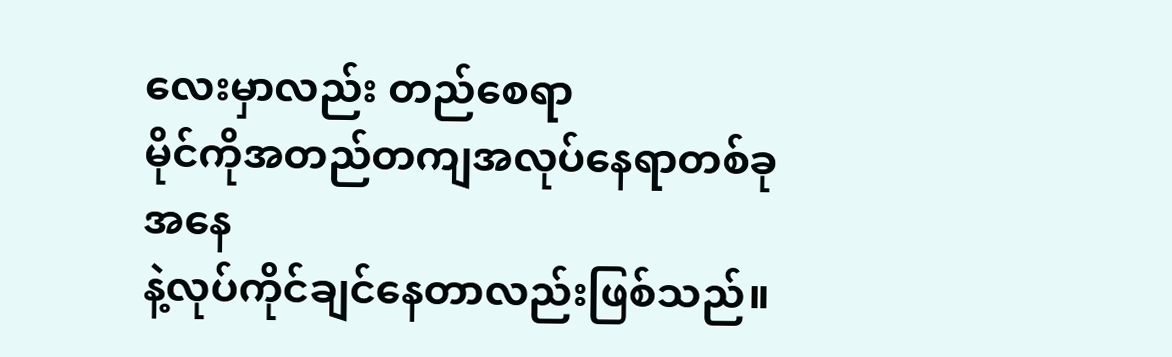လေးမှာလည်း တည်စေရာ
မိုင်ကိုအတည်တကျအလုပ်နေရာတစ်ခုအနေ
နဲ့လုပ်ကိုင်ချင်နေတာလည်းဖြစ်သည်။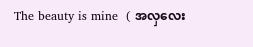The beauty is mine  ( အလှလေး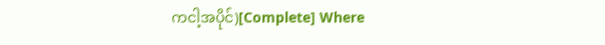ကငါ့အပိုင်)[Complete] Where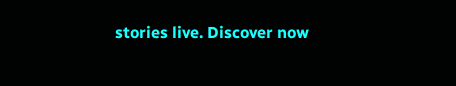stories live. Discover now